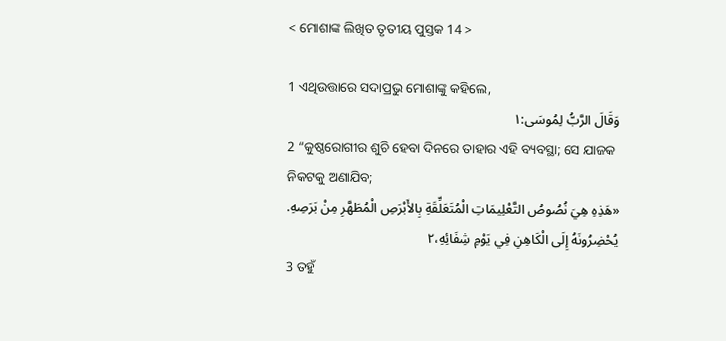< ମୋଶାଙ୍କ ଲିଖିତ ତୃତୀୟ ପୁସ୍ତକ 14 >

1 ଏଥିଉତ୍ତାରେ ସଦାପ୍ରଭୁ ମୋଶାଙ୍କୁ କହିଲେ,
وَقَالَ الرَّبُّ لِمُوسَى:١
2 “କୁଷ୍ଠରୋଗୀର ଶୁଚି ହେବା ଦିନରେ ତାହାର ଏହି ବ୍ୟବସ୍ଥା; ସେ ଯାଜକ ନିକଟକୁ ଅଣାଯିବ;
«هَذِهِ هِيَ نُصُوصُ التَّعْلِيمَاتِ الْمُتَعَلِّقَةِ بِالأَبْرَصِ الْمُطَهَّرِ مِنْ بَرَصِهِ. يُحْضِرُونَهُ إِلَى الْكَاهِنِ فِي يَوْمِ شِفَائِهِ،٢
3 ତହୁଁ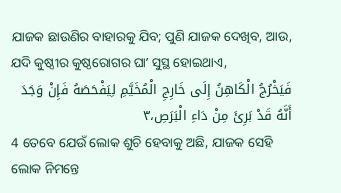ଯାଜକ ଛାଉଣିର ବାହାରକୁ ଯିବ; ପୁଣି ଯାଜକ ଦେଖିବ, ଆଉ, ଯଦି କୁଷ୍ଠୀର କୁଷ୍ଠରୋଗର ଘାʼ ସୁସ୍ଥ ହୋଇଥାଏ,
فَيَخْرُجُ الْكَاهِنُ إِلَى خَارِجِ الْمُخَيَّمِ لِيَفْحَصَهُ فَإِنْ وَجَدَ أَنَّهُ قَدْ بَرِئَ مِنْ دَاءِ الْبَرَصِ،٣
4 ତେବେ ଯେଉଁ ଲୋକ ଶୁଚି ହେବାକୁ ଅଛି, ଯାଜକ ସେହି ଲୋକ ନିମନ୍ତେ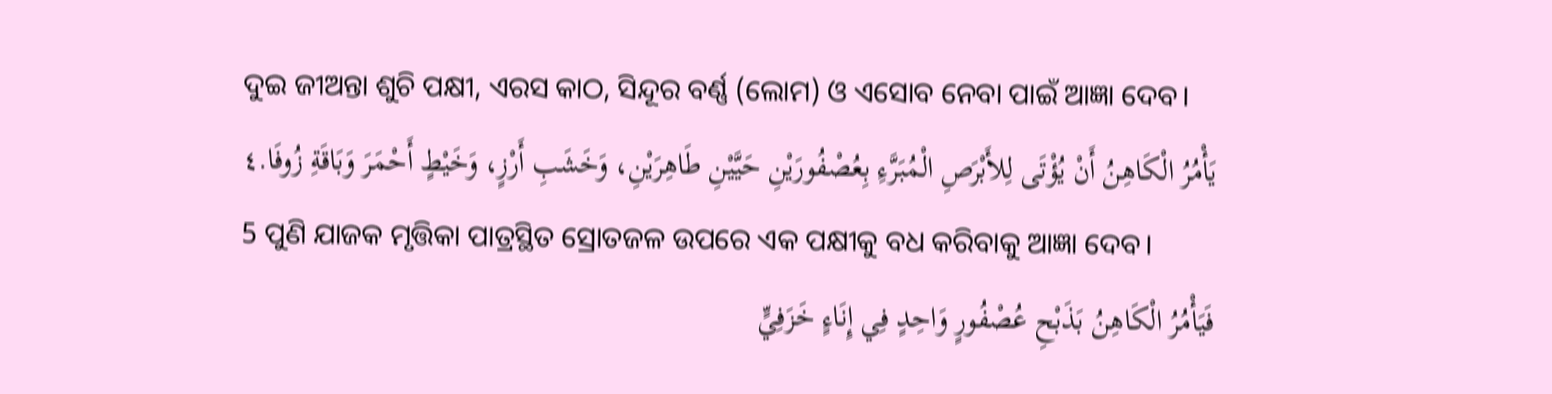ଦୁଇ ଜୀଅନ୍ତା ଶୁଚି ପକ୍ଷୀ, ଏରସ କାଠ, ସିନ୍ଦୂର ବର୍ଣ୍ଣ (ଲୋମ) ଓ ଏସୋବ ନେବା ପାଇଁ ଆଜ୍ଞା ଦେବ।
يَأْمُرُ الْكَاهِنُ أَنْ يُؤْتَى لِلأَبْرَصِ الْمُبَرَّءِ بِعُصْفُورَيْنِ حَيَّيْنِ طَاهِرَيْنِ، وَخَشَبِ أَرْزٍ، وَخَيْطٍ أَحْمَرَ وَبَاقَةِ زُوفَا.٤
5 ପୁଣି ଯାଜକ ମୃତ୍ତିକା ପାତ୍ରସ୍ଥିତ ସ୍ରୋତଜଳ ଉପରେ ଏକ ପକ୍ଷୀକୁ ବଧ କରିବାକୁ ଆଜ୍ଞା ଦେବ।
فَيَأْمُرُ الْكَاهِنُ بَذَبْحِ عُصْفُورٍ وَاحِدٍ فِي إِنَاءٍ خَزَفِيٍّ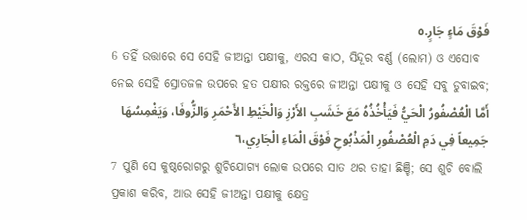فَوْقَ مَاءٍ جَارٍ.٥
6 ତହିଁ ଉତ୍ତାରେ ସେ ସେହି ଜୀଅନ୍ତା ପକ୍ଷୀକୁ, ଏରସ କାଠ, ସିନ୍ଦୂର ବର୍ଣ୍ଣ (ଲୋମ) ଓ ଏସୋବ ନେଇ ସେହି ସ୍ରୋତଜଳ ଉପରେ ହତ ପକ୍ଷୀର ରକ୍ତରେ ଜୀଅନ୍ତା ପକ୍ଷୀକୁ ଓ ସେହି ସବୁ ଡୁବାଇବ;
أَمَّا الْعُصْفُورُ الْحَيُّ فَيَأْخُذُهُ مَعَ خَشَبِ الأَرْزِ وَالْخَيْطِ الأَحْمَرِ وَالزُّوفَا، وَيَغْمِسُهَا جَمِيعاً فِي دَمِ الْعُصْفُورِ الْمَذْبُوحِ فَوْقَ الْمَاءِ الْجَارِي،٦
7 ପୁଣି ସେ କୁଷ୍ଠରୋଗରୁ ଶୁଚିଯୋଗ୍ୟ ଲୋକ ଉପରେ ସାତ ଥର ତାହା ଛିଞ୍ଚି; ସେ ଶୁଚି ବୋଲି ପ୍ରକାଶ କରିବ, ଆଉ ସେହି ଜୀଅନ୍ତା ପକ୍ଷୀକୁ କ୍ଷେତ୍ର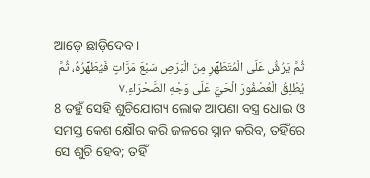ଆଡ଼େ ଛାଡ଼ିଦେବ।
ثُمَّ يَرُشُّ عَلَى الْمُتَطَهِّرِ مِنَ الْبَرَصِ سَبْعَ مَرَّاتٍ فَيُطَهِّرُهُ، ثُمَّ يُطْلِقُ الْعُصْفُورَ الْحَيَّ عَلَى وَجْهِ الصَّحْرَاءِ.٧
8 ତହୁଁ ସେହି ଶୁଚିଯୋଗ୍ୟ ଲୋକ ଆପଣା ବସ୍ତ୍ର ଧୋଇ ଓ ସମସ୍ତ କେଶ କ୍ଷୌର କରି ଜଳରେ ସ୍ନାନ କରିବ, ତହିଁରେ ସେ ଶୁଚି ହେବ; ତହିଁ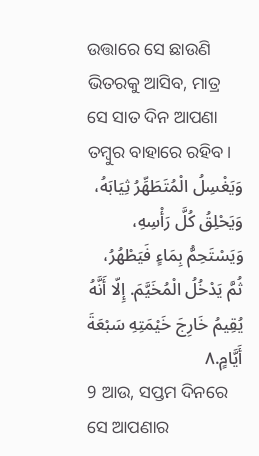ଉତ୍ତାରେ ସେ ଛାଉଣି ଭିତରକୁ ଆସିବ, ମାତ୍ର ସେ ସାତ ଦିନ ଆପଣା ତମ୍ବୁର ବାହାରେ ରହିବ।
وَيَغْسِلُ الْمُتَطَهِّرُ ثِيَابَهُ، وَيَحْلِقُ كُلَّ رَأْسِهِ، وَيَسْتَحِمُّ بِمَاءٍ فَيَطْهُرُ، ثُمَّ يَدْخُلُ الْمُخَيَّمَ. إِلّا أَنَّهُ يُقِيمُ خَارِجَ خَيْمَتِهِ سَبْعَةَ أَيَّامٍ.٨
9 ଆଉ, ସପ୍ତମ ଦିନରେ ସେ ଆପଣାର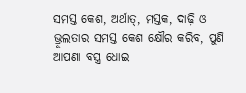ସମସ୍ତ କେଶ, ଅର୍ଥାତ୍‍, ମସ୍ତକ, ଦାଢ଼ି ଓ ଭ୍ରୂଲତାର ସମସ୍ତ କେଶ କ୍ଷୌର କରିବ, ପୁଣି ଆପଣା ବସ୍ତ୍ର ଧୋଇ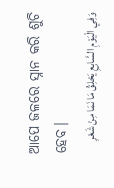ଆପେ ଜଳରେ ସ୍ନାନ କରି ଶୁଚି ହେବ।
وَفِي الْيَوْمِ السَّابِعِ يَحْلِقُ مَا نَمَا مِنْ شَعْرِ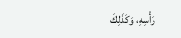رَأْسِهِ، وَكَذَلِكَ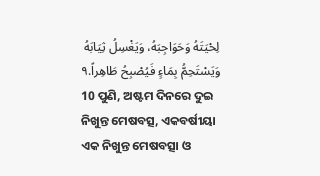لِحْيَتَهُ وَحَوَاجِبَهُ، وَيَغْسِلُ ثِيَابَهُ وَيَسْتَحِمُّ بِمَاءٍ فَيُصْبِحُ طَاهِراً.٩
10 ପୁଣି, ଅଷ୍ଟମ ଦିନରେ ଦୁଇ ନିଖୁନ୍ତ ମେଷବତ୍ସ, ଏକବର୍ଷୀୟା ଏକ ନିଖୁନ୍ତ ମେଷବତ୍ସା ଓ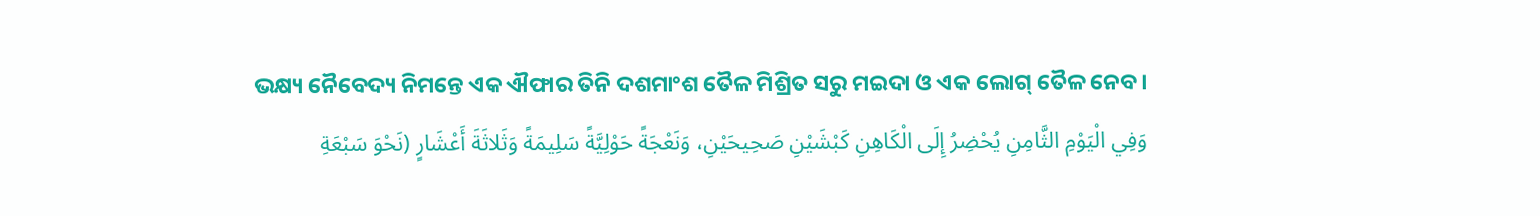ଭକ୍ଷ୍ୟ ନୈବେଦ୍ୟ ନିମନ୍ତେ ଏକ ଐଫାର ତିନି ଦଶମାଂଶ ତୈଳ ମିଶ୍ରିତ ସରୁ ମଇଦା ଓ ଏକ ଲୋଗ୍‍ ତୈଳ ନେବ।
وَفِي الْيَوْمِ الثَّامِنِ يُحْضِرُ إِلَى الْكَاهِنِ كَبْشَيْنِ صَحِيحَيْنِ، وَنَعْجَةً حَوْلِيَّةً سَلِيمَةً وَثَلاثَةَ أَعْشَارٍ (نَحْوَ سَبْعَةِ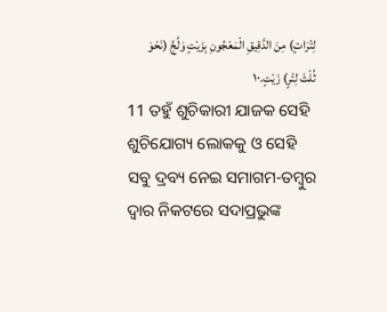لِتْرَاتٍ) مِنَ الدَّقِيقِ الْمَعْجُونِ بِزَيْتٍ وَلُجَّ (نَحْوَ ثُلْثَ لِتْرٍ) زَيْتٍ.١٠
11 ତହୁଁ ଶୁଚିକାରୀ ଯାଜକ ସେହି ଶୁଚିଯୋଗ୍ୟ ଲୋକକୁ ଓ ସେହି ସବୁ ଦ୍ରବ୍ୟ ନେଇ ସମାଗମ-ତମ୍ବୁର ଦ୍ୱାର ନିକଟରେ ସଦାପ୍ରଭୁଙ୍କ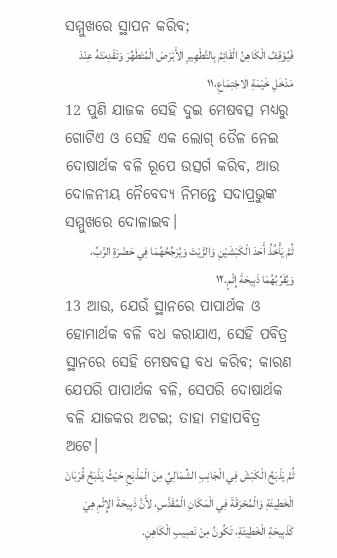ସମ୍ମୁଖରେ ସ୍ଥାପନ କରିବ;
فَيُوْقِفُ الْكَاهِنُ الْقَائِمُ بِالتَّطْهِيرِ الأَبْرَصَ الْمُتَطَهِّرَ وَتَقْدِمَتَهُ عِنْدَ مَدْخَلِ خَيْمَةِ الاجْتِمَاعِ،١١
12 ପୁଣି ଯାଜକ ସେହି ଦୁଇ ମେଷବତ୍ସ ମଧ୍ୟରୁ ଗୋଟିଏ ଓ ସେହି ଏକ ଲୋଗ୍‍ ତୈଳ ନେଇ ଦୋଷାର୍ଥକ ବଳି ରୂପେ ଉତ୍ସର୍ଗ କରିବ, ଆଉ ଦୋଳନୀୟ ନୈବେଦ୍ୟ ନିମନ୍ତେ ସଦାପ୍ରଭୁଙ୍କ ସମ୍ମୁଖରେ ଦୋଳାଇବ।
ثُمَّ يَأْخُذُ أَحَدَ الْكَبْشَيْنِ وَالزَّيْتَ وَيُرَجِّحُهُمَا فِي حَضْرَةِ الرَّبِّ، وَيُقَرِّبُهُمَا ذَبِيحَةَ إِثْمٍ.١٢
13 ଆଉ, ଯେଉଁ ସ୍ଥାନରେ ପାପାର୍ଥକ ଓ ହୋମାର୍ଥକ ବଳି ବଧ କରାଯାଏ, ସେହି ପବିତ୍ର ସ୍ଥାନରେ ସେହି ମେଷବତ୍ସ ବଧ କରିବ; କାରଣ ଯେପରି ପାପାର୍ଥକ ବଳି, ସେପରି ଦୋଷାର୍ଥକ ବଳି ଯାଜକର ଅଟଇ; ତାହା ମହାପବିତ୍ର ଅଟେ।
ثُمَّ يَذْبَحُ الْكَبْشَ فِي الْجَانِبِ الشِّمَالِيِّ مِنَ الْمَذْبَحِ حَيْثُ يَذْبَحُ قُرْبَانَ الْخَطِيئَةِ وَالْمُحْرَقَةَ فِي الْمَكَانِ الْمُقَدَّسِ، لأَنَّ ذَبِيحَةَ الإِثْمِ هِيَ كَذَبِيحَةِ الْخَطِيئَةِ، تَكُونُ مِنْ نَصِيبِ الْكَاهِنِ.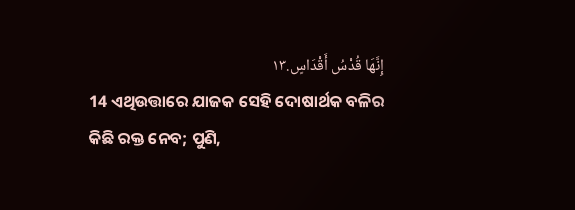إِنَّهَا قُدْسُ أَقْدَاسٍ.١٣
14 ଏଥିଉତ୍ତାରେ ଯାଜକ ସେହି ଦୋଷାର୍ଥକ ବଳିର କିଛି ରକ୍ତ ନେବ; ପୁଣି,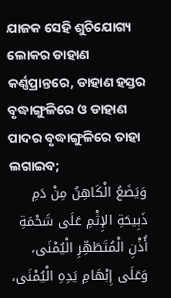ଯାଜକ ସେହି ଶୁଚିଯୋଗ୍ୟ ଲୋକର ଡାହାଣ କର୍ଣ୍ଣପ୍ରାନ୍ତରେ, ଡାହାଣ ହସ୍ତର ବୃଦ୍ଧାଙ୍ଗୁଳିରେ ଓ ଡାହାଣ ପାଦର ବୃଦ୍ଧାଙ୍ଗୁଳିରେ ତାହା ଲଗାଇବ;
وَيَضَعُ الْكَاهِنُ مِنْ دَمِ ذَبِيحَةِ الإِثْمِ عَلَى شَحْمَةِ أُذْنِ الْمُتَطَهِّرِ الْيُمْنَى، وَعَلَى إِبْهَامِ يَدِهِ الْيُمْنَى،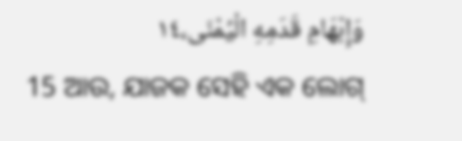وَإِبْهَامِ قَدَمِهِ الْيُمْنَى،١٤
15 ଆଉ, ଯାଜକ ସେହି ଏକ ଲୋଗ୍‍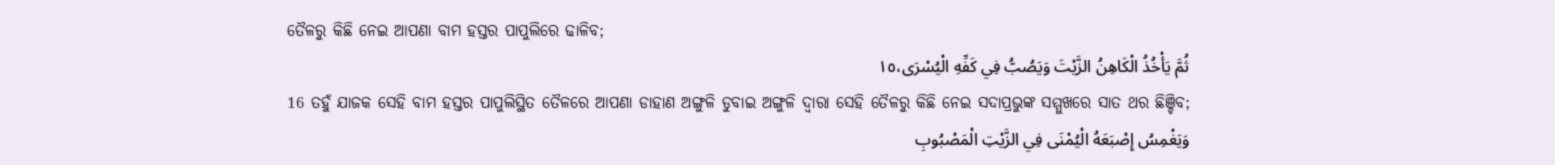ତୈଳରୁ କିଛି ନେଇ ଆପଣା ବାମ ହସ୍ତର ପାପୁଲିରେ ଢାଳିବ;
ثُمَّ يَأْخُذُ الْكَاهِنُ الزَّيْتَ وَيَصُبُّ فِي كَفِّهِ الْيُسْرَى،١٥
16 ତହୁଁ ଯାଜକ ସେହି ବାମ ହସ୍ତର ପାପୁଲିସ୍ଥିତ ତୈଳରେ ଆପଣା ଡାହାଣ ଅଙ୍ଗୁଳି ଡୁବାଇ ଅଙ୍ଗୁଳି ଦ୍ୱାରା ସେହି ତୈଳରୁ କିଛି ନେଇ ସଦାପ୍ରଭୁଙ୍କ ସମ୍ମୁଖରେ ସାତ ଥର ଛିଞ୍ଚିବ;
وَيَغْمِسُ إِصْبَعَهُ الْيُمْنَى فِي الزَّيْتِ الْمَصْبُوبِ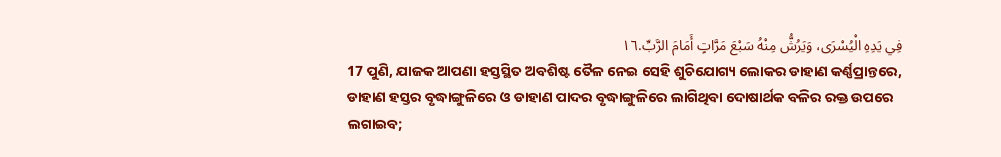فِي يَدِهِ الْيُسْرَى، وَيَرُشُّ مِنْهُ سَبْعَ مَرَّاتٍ أَمَامَ الرَّبِّ.١٦
17 ପୁଣି, ଯାଜକ ଆପଣା ହସ୍ତସ୍ଥିତ ଅବଶିଷ୍ଟ ତୈଳ ନେଇ ସେହି ଶୁଚିଯୋଗ୍ୟ ଲୋକର ଡାହାଣ କର୍ଣ୍ଣପ୍ରାନ୍ତରେ, ଡାହାଣ ହସ୍ତର ବୃଦ୍ଧାଙ୍ଗୁଳିରେ ଓ ଡାହାଣ ପାଦର ବୃଦ୍ଧାଙ୍ଗୁଳିରେ ଲାଗିଥିବା ଦୋଷାର୍ଥକ ବଳିର ରକ୍ତ ଉପରେ ଲଗାଇବ;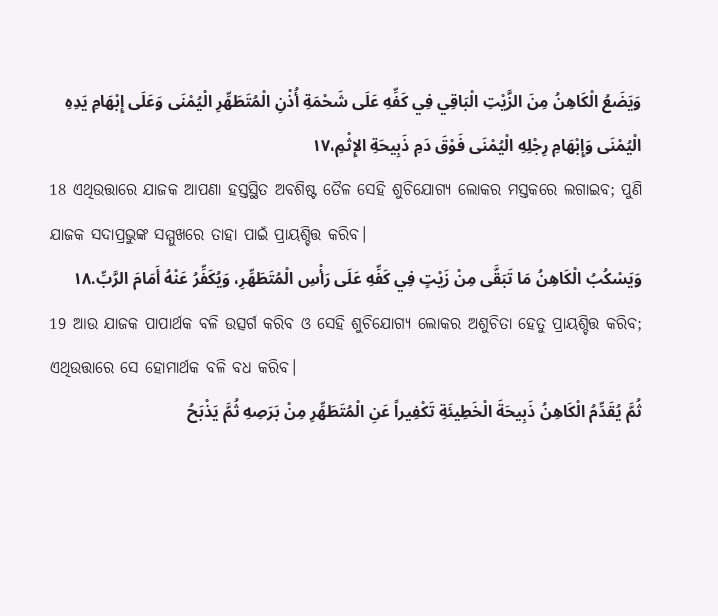وَيَضَعُ الْكَاهِنُ مِنَ الزَّيْتِ الْبَاقِي فِي كَفِّهِ عَلَى شَحْمَةِ أُذْنِ الْمُتَطَهِّرِ الْيُمْنَى وَعَلَى إِبْهَامِ يَدِهِ الْيُمْنَى وَإِبْهَامِ رِجْلِهِ الْيُمْنَى فَوْقَ دَمِ ذَبِيحَةِ الإِثْمِ،١٧
18 ଏଥିଉତ୍ତାରେ ଯାଜକ ଆପଣା ହସ୍ତସ୍ଥିତ ଅବଶିଷ୍ଟ ତୈଳ ସେହି ଶୁଚିଯୋଗ୍ୟ ଲୋକର ମସ୍ତକରେ ଲଗାଇବ; ପୁଣି ଯାଜକ ସଦାପ୍ରଭୁଙ୍କ ସମ୍ମୁଖରେ ତାହା ପାଇଁ ପ୍ରାୟଶ୍ଚିତ୍ତ କରିବ।
وَيَسْكُبُ الْكَاهِنُ مَا تَبَقَّى مِنْ زَيْتٍ فِي كَفِّهِ عَلَى رَأْسِ الْمُتَطَهِّرِ، وَيُكَفِّرُ عَنْهُ أَمَامَ الرَّبِّ.١٨
19 ଆଉ ଯାଜକ ପାପାର୍ଥକ ବଳି ଉତ୍ସର୍ଗ କରିବ ଓ ସେହି ଶୁଚିଯୋଗ୍ୟ ଲୋକର ଅଶୁଚିତା ହେତୁ ପ୍ରାୟଶ୍ଚିତ୍ତ କରିବ; ଏଥିଉତ୍ତାରେ ସେ ହୋମାର୍ଥକ ବଳି ବଧ କରିବ।
ثُمَّ يُقَدِّمُ الْكَاهِنُ ذَبِيحَةَ الْخَطِيئَةِ تَكْفِيراً عَنِ الْمُتَطَهِّرِ مِنْ بَرَصِهِ ثُمَّ يَذْبَحُ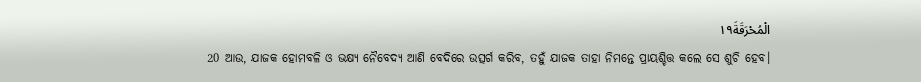الْمُحْرَقَةَ١٩
20 ଆଉ, ଯାଜକ ହୋମବଳି ଓ ଭକ୍ଷ୍ୟ ନୈବେଦ୍ୟ ଆଣି ବେଦିରେ ଉତ୍ସର୍ଗ କରିବ, ତହୁଁ ଯାଜକ ତାହା ନିମନ୍ତେ ପ୍ରାୟଶ୍ଚିତ୍ତ କଲେ ସେ ଶୁଚି ହେବ।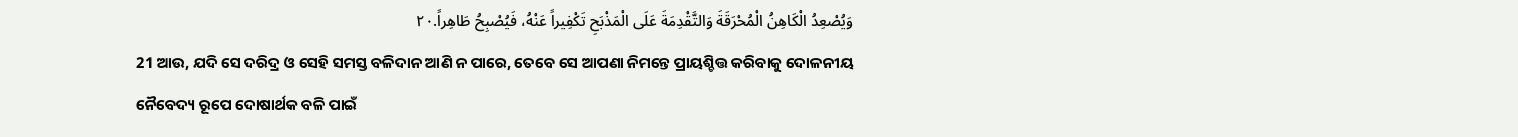وَيُصْعِدُ الْكَاهِنُ الْمُحْرَقَةَ وَالتَّقْدِمَةَ عَلَى الْمَذْبَحِ تَكْفِيراً عَنْهُ، فَيُصْبِحُ طَاهِراً.٢٠
21 ଆଉ, ଯଦି ସେ ଦରିଦ୍ର ଓ ସେହି ସମସ୍ତ ବଳିଦାନ ଆଣି ନ ପାରେ, ତେବେ ସେ ଆପଣା ନିମନ୍ତେ ପ୍ରାୟଶ୍ଚିତ୍ତ କରିବାକୁ ଦୋଳନୀୟ ନୈବେଦ୍ୟ ରୂପେ ଦୋଷାର୍ଥକ ବଳି ପାଇଁ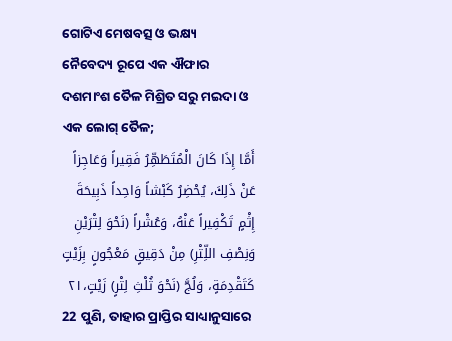ଗୋଟିଏ ମେଷବତ୍ସ ଓ ଭକ୍ଷ୍ୟ ନୈବେଦ୍ୟ ରୂପେ ଏକ ଐଫାର ଦଶମାଂଶ ତୈଳ ମିଶ୍ରିତ ସରୁ ମଇଦା ଓ ଏକ ଲୋଗ୍‍ ତୈଳ;
أَمَّا إِذَا كَانَ الْمُتَطَهِّرُ فَقِيراً وَعَاجِزاً عَنْ ذَلِكَ، يُحْضِرُ كَبْشاً وَاحِداً ذَبِيحَةَ إِثْمٍ تَكْفِيراً عَنْهُ، وَعُشْراً (نَحْوَ لِتْرَيْنِ وَنِصْفِ اللِّتْرِ) مِنْ دَقِيقٍ مَعْجُونٍ بِزَيْتٍ كَتَقْدِمَةٍ، وَلُجَّ (نَحْوَ ثُلْثِ لِتْرٍ) زَيْتٍ،٢١
22 ପୁଣି, ତାହାର ପ୍ରାପ୍ତିର ସାଧ୍ୟାନୁସାରେ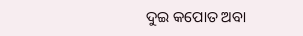ଦୁଇ କପୋତ ଅବା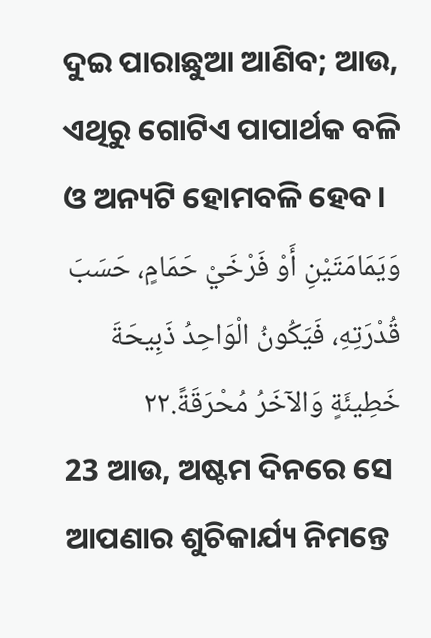ଦୁଇ ପାରାଛୁଆ ଆଣିବ; ଆଉ, ଏଥିରୁ ଗୋଟିଏ ପାପାର୍ଥକ ବଳି ଓ ଅନ୍ୟଟି ହୋମବଳି ହେବ।
وَيَمَامَتَيْنِ أَوْ فَرْخَيْ حَمَامٍ، حَسَبَ قُدْرَتِهِ، فَيَكُونُ الْوَاحِدُ ذَبِيحَةَ خَطِيئَةٍ وَالآخَرُ مُحْرَقَةً.٢٢
23 ଆଉ, ଅଷ୍ଟମ ଦିନରେ ସେ ଆପଣାର ଶୁଚିକାର୍ଯ୍ୟ ନିମନ୍ତେ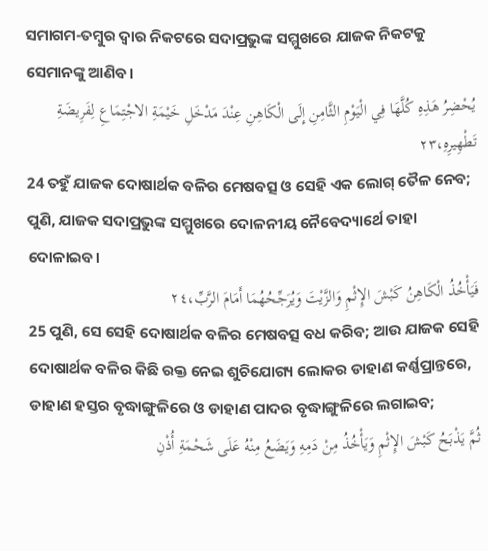ସମାଗମ-ତମ୍ବୁର ଦ୍ୱାର ନିକଟରେ ସଦାପ୍ରଭୁଙ୍କ ସମ୍ମୁଖରେ ଯାଜକ ନିକଟକୁ ସେମାନଙ୍କୁ ଆଣିବ।
يُحْضِرُ هَذِهِ كُلَّهَا فِي الْيَوْمِ الثَّامِنِ إِلَى الْكَاهِنِ عِنْدَ مَدْخَلِ خَيْمَةِ الاجْتِمَاعِ لِفَرِيضَةِ تَطْهِيرِهِ،٢٣
24 ତହୁଁ ଯାଜକ ଦୋଷାର୍ଥକ ବଳିର ମେଷବତ୍ସ ଓ ସେହି ଏକ ଲୋଗ୍‍ ତୈଳ ନେବ; ପୁଣି, ଯାଜକ ସଦାପ୍ରଭୁଙ୍କ ସମ୍ମୁଖରେ ଦୋଳନୀୟ ନୈବେଦ୍ୟାର୍ଥେ ତାହା ଦୋଳାଇବ।
فَيَأْخُذُ الْكَاهِنُ كَبْشَ الإِثْمِ وَالزَّيْتَ وَيُرَجِّحُهُمَا أَمَامَ الرَّبِّ،٢٤
25 ପୁଣି, ସେ ସେହି ଦୋଷାର୍ଥକ ବଳିର ମେଷବତ୍ସ ବଧ କରିବ; ଆଉ ଯାଜକ ସେହି ଦୋଷାର୍ଥକ ବଳିର କିଛି ରକ୍ତ ନେଇ ଶୁଚିଯୋଗ୍ୟ ଲୋକର ଡାହାଣ କର୍ଣ୍ଣପ୍ରାନ୍ତରେ, ଡାହାଣ ହସ୍ତର ବୃଦ୍ଧାଙ୍ଗୁଳିରେ ଓ ଡାହାଣ ପାଦର ବୃଦ୍ଧାଙ୍ଗୁଳିରେ ଲଗାଇବ;
ثُمَّ يَذْبَحُ كَبْشَ الإِثْمِ وَيَأْخُذُ مِنْ دَمِهِ وَيَضَعُ مِنْهُ عَلَى شَحْمَةِ أُذْنِ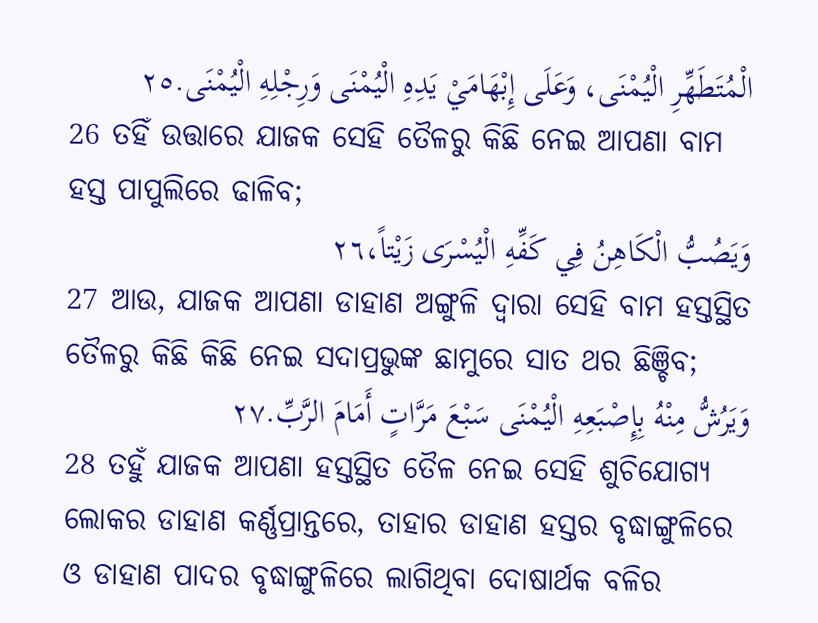الْمُتَطَهِّرِ الْيُمْنَى، وَعَلَى إِبْهَامَيْ يَدِهِ الْيُمْنَى وَرِجْلِهِ الْيُمْنَى.٢٥
26 ତହିଁ ଉତ୍ତାରେ ଯାଜକ ସେହି ତୈଳରୁ କିଛି ନେଇ ଆପଣା ବାମ ହସ୍ତ ପାପୁଲିରେ ଢାଳିବ;
وَيَصُبُّ الْكَاهِنُ فِي كَفِّهِ الْيُسْرَى زَيْتاً،٢٦
27 ଆଉ, ଯାଜକ ଆପଣା ଡାହାଣ ଅଙ୍ଗୁଳି ଦ୍ୱାରା ସେହି ବାମ ହସ୍ତସ୍ଥିତ ତୈଳରୁ କିଛି କିଛି ନେଇ ସଦାପ୍ରଭୁଙ୍କ ଛାମୁରେ ସାତ ଥର ଛିଞ୍ଚିବ;
وَيَرُشُّ مِنْهُ بِإِصْبَعِهِ الْيُمْنَى سَبْعَ مَرَّاتٍ أَمَامَ الرَّبِّ.٢٧
28 ତହୁଁ ଯାଜକ ଆପଣା ହସ୍ତସ୍ଥିତ ତୈଳ ନେଇ ସେହି ଶୁଚିଯୋଗ୍ୟ ଲୋକର ଡାହାଣ କର୍ଣ୍ଣପ୍ରାନ୍ତରେ, ତାହାର ଡାହାଣ ହସ୍ତର ବୃଦ୍ଧାଙ୍ଗୁଳିରେ ଓ ଡାହାଣ ପାଦର ବୃଦ୍ଧାଙ୍ଗୁଳିରେ ଲାଗିଥିବା ଦୋଷାର୍ଥକ ବଳିର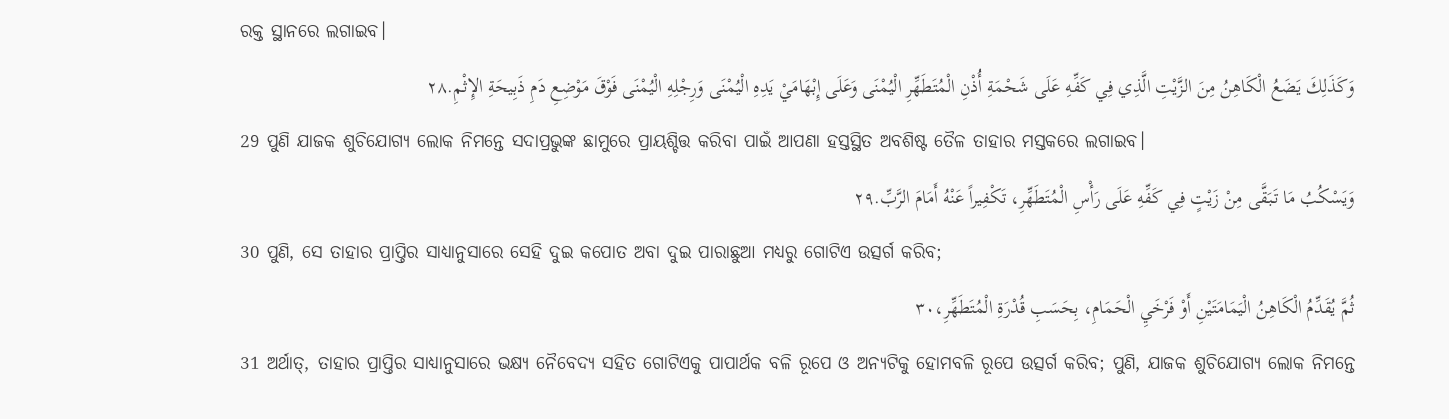ରକ୍ତ ସ୍ଥାନରେ ଲଗାଇବ।
وَكَذَلِكَ يَضَعُ الْكَاهِنُ مِنَ الزَّيْتِ الَّذِي فِي كَفِّهِ عَلَى شَحْمَةِ أُذْنِ الْمُتَطَهِّرِ الْيُمْنَى وَعَلَى إِبْهَامَيْ يَدِهِ الْيُمْنَى وَرِجْلِهِ الْيُمْنَى فَوْقَ مَوْضِعِ دَمِ ذَبِيحَةِ الإِثْمِ.٢٨
29 ପୁଣି ଯାଜକ ଶୁଚିଯୋଗ୍ୟ ଲୋକ ନିମନ୍ତେ ସଦାପ୍ରଭୁଙ୍କ ଛାମୁରେ ପ୍ରାୟଶ୍ଚିତ୍ତ କରିବା ପାଇଁ ଆପଣା ହସ୍ତସ୍ଥିତ ଅବଶିଷ୍ଟ ତୈଳ ତାହାର ମସ୍ତକରେ ଲଗାଇବ।
وَيَسْكُبُ مَا تَبَقَّى مِنْ زَيْتٍ فِي كَفِّهِ عَلَى رَأْسِ الْمُتَطَهِّرِ، تَكْفِيراً عَنْهُ أَمَامَ الرَّبِّ.٢٩
30 ପୁଣି, ସେ ତାହାର ପ୍ରାପ୍ତିର ସାଧ୍ୟାନୁସାରେ ସେହି ଦୁଇ କପୋତ ଅବା ଦୁଇ ପାରାଛୁଆ ମଧ୍ୟରୁ ଗୋଟିଏ ଉତ୍ସର୍ଗ କରିବ;
ثُمَّ يُقَدِّمُ الْكَاهِنُ الْيَمَامَتَيْنِ أَوْ فَرْخَيِ الْحَمَامِ، بِحَسَبِ قُدْرَةِ الْمُتَطَهِّرِ،٣٠
31 ଅର୍ଥାତ୍‍, ତାହାର ପ୍ରାପ୍ତିର ସାଧ୍ୟାନୁସାରେ ଭକ୍ଷ୍ୟ ନୈବେଦ୍ୟ ସହିତ ଗୋଟିଏକୁ ପାପାର୍ଥକ ବଳି ରୂପେ ଓ ଅନ୍ୟଟିକୁ ହୋମବଳି ରୂପେ ଉତ୍ସର୍ଗ କରିବ; ପୁଣି, ଯାଜକ ଶୁଚିଯୋଗ୍ୟ ଲୋକ ନିମନ୍ତେ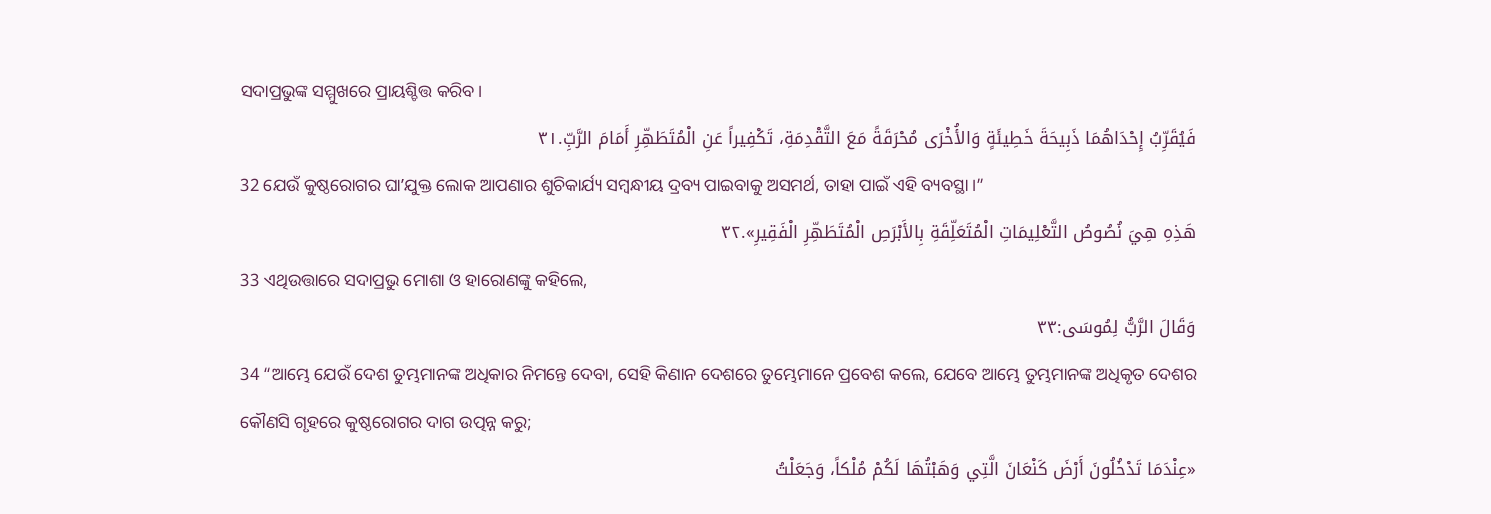ସଦାପ୍ରଭୁଙ୍କ ସମ୍ମୁଖରେ ପ୍ରାୟଶ୍ଚିତ୍ତ କରିବ।
فَيُقَرِّبُ إِحْدَاهُمَا ذَبِيحَةَ خَطِيئَةٍ وَالأُخْرَى مُحْرَقَةً مَعَ التَّقْدِمَةِ، تَكْفِيراً عَنِ الْمُتَطَهِّرِ أَمَامَ الرَّبِّ.٣١
32 ଯେଉଁ କୁଷ୍ଠରୋଗର ଘାʼଯୁକ୍ତ ଲୋକ ଆପଣାର ଶୁଚିକାର୍ଯ୍ୟ ସମ୍ବନ୍ଧୀୟ ଦ୍ରବ୍ୟ ପାଇବାକୁ ଅସମର୍ଥ, ତାହା ପାଇଁ ଏହି ବ୍ୟବସ୍ଥା।”
هَذِهِ هِيَ نُصُوصُ التَّعْلِيمَاتِ الْمُتَعَلِّقَةِ بِالأَبْرَصِ الْمُتَطَهِّرِ الْفَقِيرِ».٣٢
33 ଏଥିଉତ୍ତାରେ ସଦାପ୍ରଭୁ ମୋଶା ଓ ହାରୋଣଙ୍କୁ କହିଲେ,
وَقَالَ الرَّبُّ لِمُوسَى:٣٣
34 “ଆମ୍ଭେ ଯେଉଁ ଦେଶ ତୁମ୍ଭମାନଙ୍କ ଅଧିକାର ନିମନ୍ତେ ଦେବା, ସେହି କିଣାନ ଦେଶରେ ତୁମ୍ଭେମାନେ ପ୍ରବେଶ କଲେ, ଯେବେ ଆମ୍ଭେ ତୁମ୍ଭମାନଙ୍କ ଅଧିକୃତ ଦେଶର କୌଣସି ଗୃହରେ କୁଷ୍ଠରୋଗର ଦାଗ ଉତ୍ପନ୍ନ କରୁ;
«عِنْدَمَا تَدْخُلُونَ أَرْضَ كَنْعَانَ الَّتِي وَهَبْتُهَا لَكُمْ مُلْكاً، وَجَعَلْتُ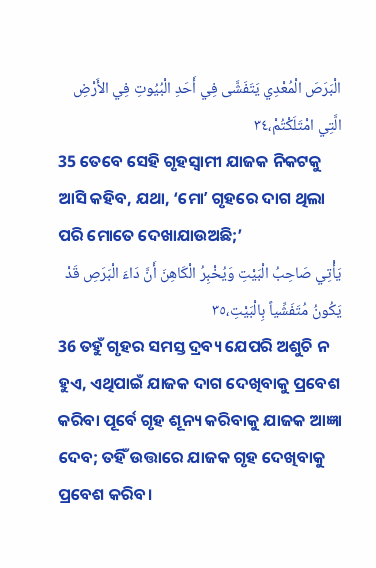الْبَرَصَ الْمُعْدِي يَتَفَشَّى فِي أَحَدِ الْبُيُوتِ فِي الأَرْضِ الَّتِي امْتَلَكْتُمْ،٣٤
35 ତେବେ ସେହି ଗୃହସ୍ୱାମୀ ଯାଜକ ନିକଟକୁ ଆସି କହିବ, ଯଥା, ‘ମୋʼ ଗୃହରେ ଦାଗ ଥିଲା ପରି ମୋତେ ଦେଖାଯାଉଅଛି;’
يَأْتِي صَاحِبُ الْبَيْتِ وَيُخْبِرُ الْكَاهِنَ أَنَّ دَاءَ الْبَرَصِ قَدْ يَكُونُ مُتَفَشِّياً بِالْبَيْتِ،٣٥
36 ତହୁଁ ଗୃହର ସମସ୍ତ ଦ୍ରବ୍ୟ ଯେପରି ଅଶୁଚି ନ ହୁଏ, ଏଥିପାଇଁ ଯାଜକ ଦାଗ ଦେଖିବାକୁ ପ୍ରବେଶ କରିବା ପୂର୍ବେ ଗୃହ ଶୂନ୍ୟ କରିବାକୁ ଯାଜକ ଆଜ୍ଞା ଦେବ; ତହିଁ ଉତ୍ତାରେ ଯାଜକ ଗୃହ ଦେଖିବାକୁ ପ୍ରବେଶ କରିବ।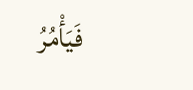فَيَأْمُرُ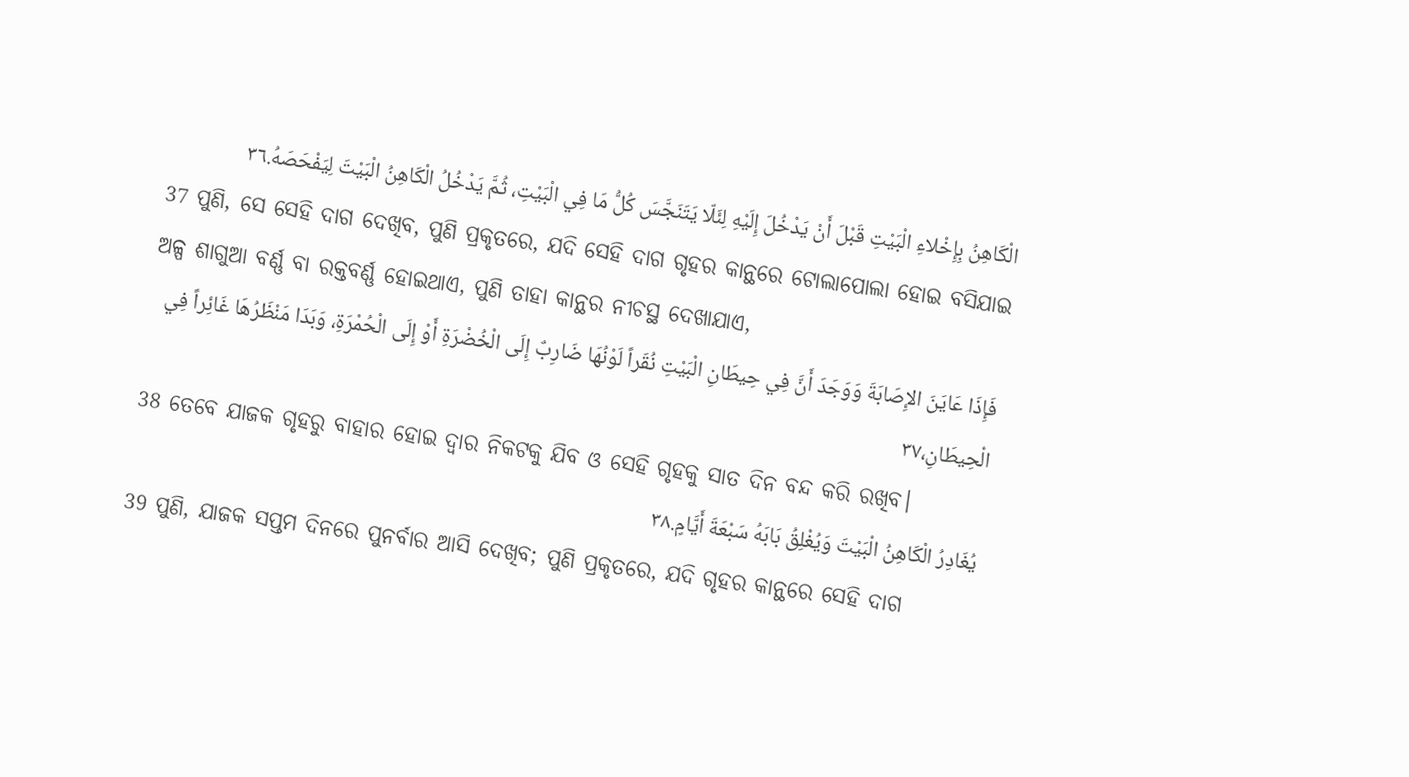الْكَاهِنُ بِإِخْلاءِ الْبَيْتِ قَبْلَ أَنْ يَدْخُلَ إِلَيْهِ لِئَلّا يَتَنَجَّسَ كُلُّ مَا فِي الْبَيْتِ، ثُمَّ يَدْخُلُ الْكَاهِنُ الْبَيْتَ لِيَفْحَصَهُ.٣٦
37 ପୁଣି, ସେ ସେହି ଦାଗ ଦେଖିବ, ପୁଣି ପ୍ରକୃତରେ, ଯଦି ସେହି ଦାଗ ଗୃହର କାନ୍ଥରେ ଟୋଲାପୋଲା ହୋଇ ବସିଯାଇ ଅଳ୍ପ ଶାଗୁଆ ବର୍ଣ୍ଣ ବା ରକ୍ତବର୍ଣ୍ଣ ହୋଇଥାଏ, ପୁଣି ତାହା କାନ୍ଥର ନୀଚସ୍ଥ ଦେଖାଯାଏ,
فَإِذَا عَايَنَ الإِصَابَةَ وَوَجَدَ أَنَّ فِي حِيطَانِ الْبَيْتِ نُقَراً لَوْنُهَا ضَارِبٌ إِلَى الْخُضْرَةِ أَوْ إِلَى الْحُمْرَةِ، وَبَدَا مَنْظَرُهَا غَائِراً فِي الْحِيطَانِ،٣٧
38 ତେବେ ଯାଜକ ଗୃହରୁ ବାହାର ହୋଇ ଦ୍ୱାର ନିକଟକୁ ଯିବ ଓ ସେହି ଗୃହକୁ ସାତ ଦିନ ବନ୍ଦ କରି ରଖିବ।
يُغَادِرُ الْكَاهِنُ الْبَيْتَ وَيُغْلِقُ بَابَهُ سَبْعَةَ أَيَّامٍ.٣٨
39 ପୁଣି, ଯାଜକ ସପ୍ତମ ଦିନରେ ପୁନର୍ବାର ଆସି ଦେଖିବ; ପୁଣି ପ୍ରକୃତରେ, ଯଦି ଗୃହର କାନ୍ଥରେ ସେହି ଦାଗ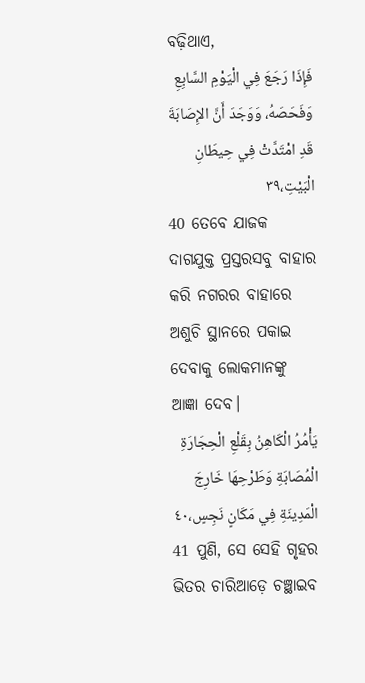ବଢ଼ିଥାଏ,
فَإِذَا رَجَعَ فِي الْيَوْمِ السَّابِعِ وَفَحَصَهُ، وَوَجَدَ أَنَّ الإِصَابَةَ قَدِ امْتَدَّتْ فِي حِيطَانِ الْبَيْتِ،٣٩
40 ତେବେ ଯାଜକ ଦାଗଯୁକ୍ତ ପ୍ରସ୍ତରସବୁ ବାହାର କରି ନଗରର ବାହାରେ ଅଶୁଚି ସ୍ଥାନରେ ପକାଇ ଦେବାକୁ ଲୋକମାନଙ୍କୁ ଆଜ୍ଞା ଦେବ।
يَأْمُرُ الْكَاهِنُ بِقَلْعِ الْحِجَارَةِ الْمُصَابَةِ وَطَرْحِهَا خَارِجَ الْمَدِينَةِ فِي مَكَانٍ نَجِسٍ،٤٠
41 ପୁଣି, ସେ ସେହି ଗୃହର ଭିତର ଚାରିଆଡ଼େ ଚଞ୍ଛାଇବ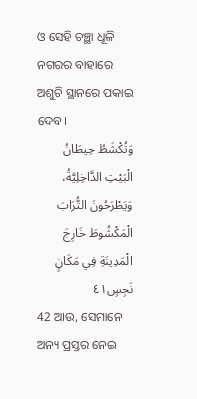ଓ ସେହି ଚଞ୍ଛା ଧୂଳି ନଗରର ବାହାରେ ଅଶୁଚି ସ୍ଥାନରେ ପକାଇ ଦେବ।
وَتُكْشَطُ حِيطَانُ الْبَيْتِ الدَّاخِلِيَّةُ، وَيَطْرَحُونَ التُّرَابَ الْمَكْشُوطَ خَارِجَ الْمَدِينَةِ فِي مَكَانٍ نَجِسٍ٤١
42 ଆଉ, ସେମାନେ ଅନ୍ୟ ପ୍ରସ୍ତର ନେଇ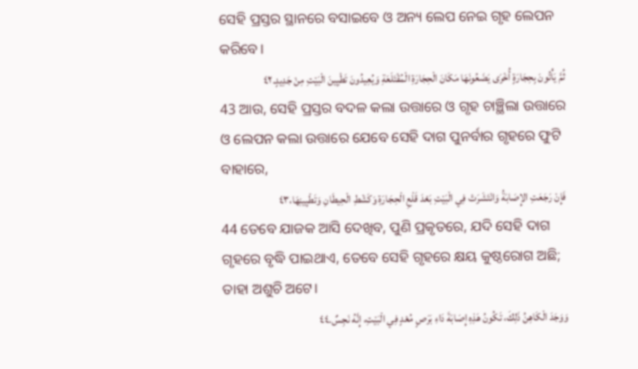ସେହି ପ୍ରସ୍ତର ସ୍ଥାନରେ ବସାଇବେ ଓ ଅନ୍ୟ ଲେପ ନେଇ ଗୃହ ଲେପନ କରିବେ।
ثُمَّ يَأْتُونَ بِحِجَارَةٍ أُخْرَى يَضَعُونَهَا مَكَانَ الْحِجَارَةِ الْمُقْتَلَعَةِ وَيُعِيدُونَ تَطْيِينَ الْبَيْتِ مِنْ جَدِيدٍ.٤٢
43 ଆଉ, ସେହି ପ୍ରସ୍ତର ବଦଳ କଲା ଉତ୍ତାରେ ଓ ଗୃହ ଚାଞ୍ଛିଲା ଉତ୍ତାରେ ଓ ଲେପନ କଲା ଉତ୍ତାରେ ଯେବେ ସେହି ଦାଗ ପୁନର୍ବାର ଗୃହରେ ଫୁଟି ବାହାରେ,
فَإِنْ رَجَعَتِ الإِصَابَةُ وَانْتَشَرَتْ فِي الْبَيْتِ بَعْدَ قَلْعِ الْحِجَارَةِ وَكَشْطِ الْحِيطَانِ وَتَطْيِينِهَا،٤٣
44 ତେବେ ଯାଜକ ଆସି ଦେଖିବ, ପୁଣି ପ୍ରକୃତରେ, ଯଦି ସେହି ଦାଗ ଗୃହରେ ବୃଦ୍ଧି ପାଇଥାଏ, ତେବେ ସେହି ଗୃହରେ କ୍ଷୟ କୁଷ୍ଠରୋଗ ଅଛି; ତାହା ଅଶୁଚି ଅଟେ।
وَوَجَدَ الْكَاهِنُ ذَلِكَ، تَكُونُ هَذِهِ إِصَابَةَ دَاءِ بَرَصٍ مُعْدٍ فِي الْبَيْتِ، إِنَّهُ نَجِسٌ.٤٤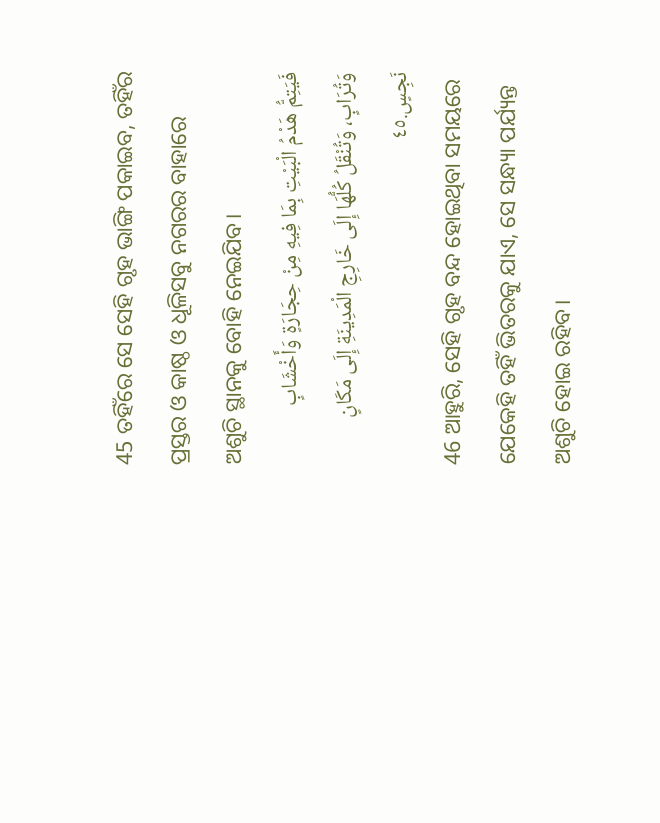45 ତହିଁରେ ସେ ସେହି ଗୃହ ଭାଙ୍ଗି ପକାଇବ, ତହିଁର ପ୍ରସ୍ତର ଓ କାଷ୍ଠ ଓ ଧୂଳିସବୁ ନଗରର ବାହାରେ ଅଶୁଚି ସ୍ଥାନକୁ ବୋହି ନେଇଯିବ।
فَيَتِمُّ هَدْمُ الْبَيْتِ بِمَا فِيهِ مِنْ حِجَارَةٍ وَأَخْشَابٍ وَتُرَابٍ، وَتُنْقَلُ كُلُّهَا إِلَى خَارِجِ الْمَدِينَةِ إِلَى مَكَانٍ نَجِسٍ.٤٥
46 ଆହୁରି, ସେହି ଗୃହ ବନ୍ଦ ହୋଇଥିବା ସମୟରେ ଯେକେହି ତହିଁ ଭିତରକୁ ଯାଏ, ସେ ସନ୍ଧ୍ୟା ପର୍ଯ୍ୟନ୍ତ ଅଶୁଚି ହୋଇ ରହିବ।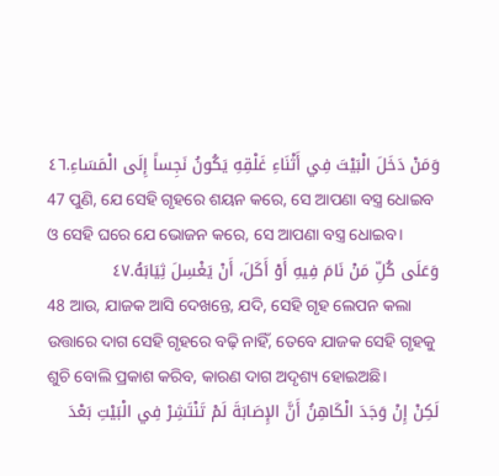وَمَنْ دَخَلَ الْبَيْتَ فِي أَثْنَاءِ غَلْقِهِ يَكُونُ نَجِساً إِلَى الْمَسَاءِ.٤٦
47 ପୁଣି, ଯେ ସେହି ଗୃହରେ ଶୟନ କରେ, ସେ ଆପଣା ବସ୍ତ୍ର ଧୋଇବ ଓ ସେହି ଘରେ ଯେ ଭୋଜନ କରେ, ସେ ଆପଣା ବସ୍ତ୍ର ଧୋଇବ।
وَعَلَى كُلِّ مَنْ نَامَ فِيهِ أَوْ أَكَلَ، أَنْ يَغْسِلَ ثِيَابَهُ.٤٧
48 ଆଉ, ଯାଜକ ଆସି ଦେଖନ୍ତେ, ଯଦି, ସେହି ଗୃହ ଲେପନ କଲା ଉତ୍ତାରେ ଦାଗ ସେହି ଗୃହରେ ବଢ଼ି ନାହିଁ, ତେବେ ଯାଜକ ସେହି ଗୃହକୁ ଶୁଚି ବୋଲି ପ୍ରକାଶ କରିବ, କାରଣ ଦାଗ ଅଦୃଶ୍ୟ ହୋଇଅଛି।
لَكِنْ إِنْ وَجَدَ الْكَاهِنُ أَنَّ الإِصَابَةَ لَمْ تَنْتَشِرْ فِي الْبَيْتِ بَعْدَ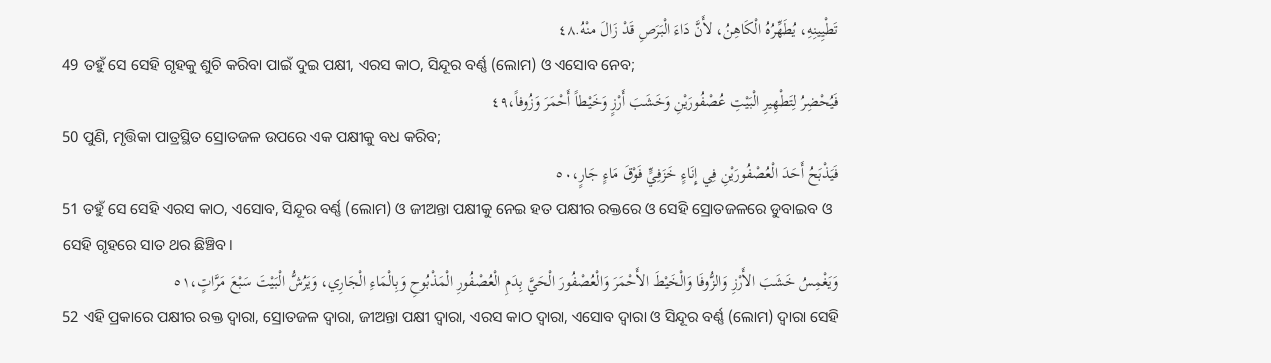تَطْيِينِهِ، يُطَهِّرُهُ الْكَاهِنُ، لأَنَّ دَاءَ الْبَرَصِ قَدْ زَالَ منْهُ.٤٨
49 ତହୁଁ ସେ ସେହି ଗୃହକୁ ଶୁଚି କରିବା ପାଇଁ ଦୁଇ ପକ୍ଷୀ, ଏରସ କାଠ, ସିନ୍ଦୂର ବର୍ଣ୍ଣ (ଲୋମ) ଓ ଏସୋବ ନେବ;
فَيُحْضِرُ لِتَطْهِيرِ الْبَيْتِ عُصْفُورَيْنِ وَخَشَبَ أَرْزٍ وَخَيْطاً أَحْمَرَ وَزُوفاً،٤٩
50 ପୁଣି, ମୃତ୍ତିକା ପାତ୍ରସ୍ଥିତ ସ୍ରୋତଜଳ ଉପରେ ଏକ ପକ୍ଷୀକୁ ବଧ କରିବ;
فَيَذْبَحُ أَحَدَ الْعُصْفُورَيْنِ فِي إِنَاءٍ خَزَفِيٍّ فَوْقَ مَاءٍ جَارٍ،٥٠
51 ତହୁଁ ସେ ସେହି ଏରସ କାଠ, ଏସୋବ, ସିନ୍ଦୂର ବର୍ଣ୍ଣ (ଲୋମ) ଓ ଜୀଅନ୍ତା ପକ୍ଷୀକୁ ନେଇ ହତ ପକ୍ଷୀର ରକ୍ତରେ ଓ ସେହି ସ୍ରୋତଜଳରେ ଡୁବାଇବ ଓ ସେହି ଗୃହରେ ସାତ ଥର ଛିଞ୍ଚିବ।
وَيَغْمِسُ خَشَبَ الأَرْزِ وَالزُّوفَا وَالْخَيْطَ الأَحْمَرَ وَالْعُصْفُورَ الْحَيَّ بِدَمِ الْعُصْفُورِ الْمَذْبُوحِ وَبِالْمَاءِ الْجَارِي، وَيَرُشُّ الْبَيْتَ سَبْعَ مَرَّاتٍ،٥١
52 ଏହି ପ୍ରକାରେ ପକ୍ଷୀର ରକ୍ତ ଦ୍ୱାରା, ସ୍ରୋତଜଳ ଦ୍ୱାରା, ଜୀଅନ୍ତା ପକ୍ଷୀ ଦ୍ୱାରା, ଏରସ କାଠ ଦ୍ୱାରା, ଏସୋବ ଦ୍ୱାରା ଓ ସିନ୍ଦୂର ବର୍ଣ୍ଣ (ଲୋମ) ଦ୍ୱାରା ସେହି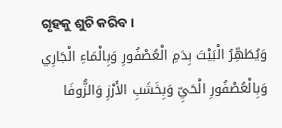ଗୃହକୁ ଶୁଚି କରିବ।
وَيُطَهِّرُ الْبَيْتَ بِدَمِ الْعُصْفُورِ وَبِالْمَاءِ الْجَارِي وَبِالْعُصْفُورِ الْحَيِّ وَبِخَشَبِ الأَرْزِ وَالزُّوفَا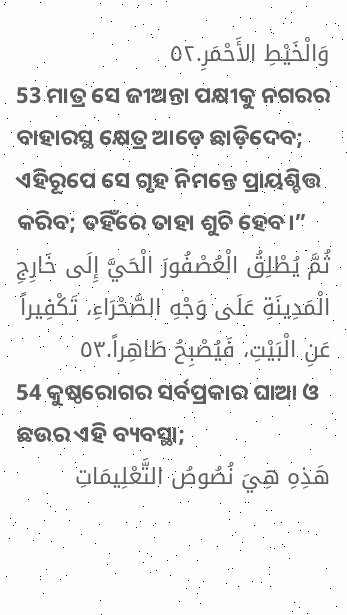وَالْخَيْطِ الأَحْمَرِ.٥٢
53 ମାତ୍ର ସେ ଜୀଅନ୍ତା ପକ୍ଷୀକୁ ନଗରର ବାହାରସ୍ଥ କ୍ଷେତ୍ର ଆଡ଼େ ଛାଡ଼ିଦେବ; ଏହିରୂପେ ସେ ଗୃହ ନିମନ୍ତେ ପ୍ରାୟଶ୍ଚିତ୍ତ କରିବ; ତହିଁରେ ତାହା ଶୁଚି ହେବ।”
ثُمَّ يُطْلِقُ الْعُصْفُورَ الْحَيَّ إِلَى خَارِجِ الْمَدِينَةِ عَلَى وَجْهِ الصَّحْرَاءِ، تَكْفِيراً عَنِ الْبَيْتِ، فَيُصْبِحُ طَاهِراً.٥٣
54 କୁଷ୍ଠରୋଗର ସର୍ବପ୍ରକାର ଘାଆ ଓ ଛଉର ଏହି ବ୍ୟବସ୍ଥା;
هَذِهِ هِيَ نُصُوصُ التَّعْلِيمَاتِ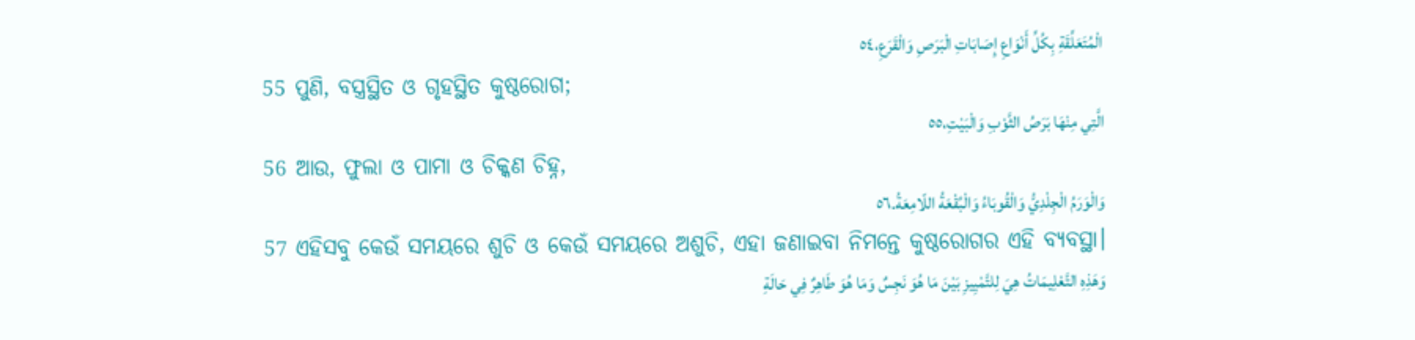الْمُتَعَلِّقَةِ بِكُلِّ أَنْوَاعِ إِصَابَاتِ الْبَرَصِ وَالْقَرَعِ،٥٤
55 ପୁଣି, ବସ୍ତ୍ରସ୍ଥିତ ଓ ଗୃହସ୍ଥିତ କୁଷ୍ଠରୋଗ;
الَّتِي مِنْهَا بَرَصُ الثَّوْبِ وَالْبَيْتِ،٥٥
56 ଆଉ, ଫୁଲା ଓ ପାମା ଓ ଚିକ୍କଣ ଚିହ୍ନ,
وَالْوَرَمُ الْجِلْدِيُّ وَالْقُوبَاءُ وَالْبُقْعَةُ اللّامِعَةُ.٥٦
57 ଏହିସବୁ କେଉଁ ସମୟରେ ଶୁଚି ଓ କେଉଁ ସମୟରେ ଅଶୁଚି, ଏହା ଜଣାଇବା ନିମନ୍ତେ କୁଷ୍ଠରୋଗର ଏହି ବ୍ୟବସ୍ଥା।
وَهَذِهِ التَّعْلِيمَاتُ هِيَ لِلتَّمْيِيزِ بَيْنَ مَا هُوَ نَجِسٌ وَمَا هُوَ طَاهِرٌ فِي حَالَةِ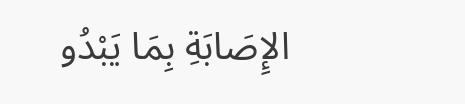الإِصَابَةِ بِمَا يَبْدُو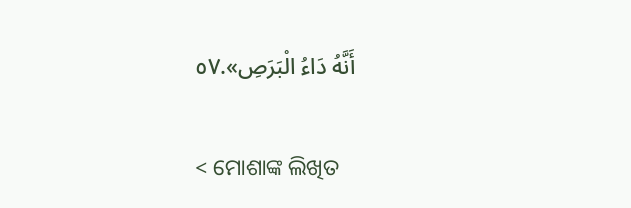أَنَّهُ دَاءُ الْبَرَصِ».٥٧

< ମୋଶାଙ୍କ ଲିଖିତ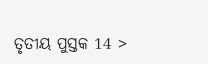ତୃତୀୟ ପୁସ୍ତକ 14 >